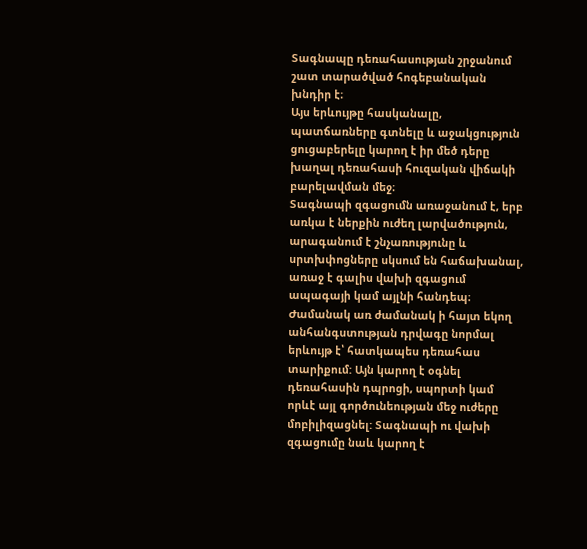Տագնապը դեռահասության շրջանում շատ տարածված հոգեբանական խնդիր է։
Այս երևույթը հասկանալը, պատճառները գտնելը և աջակցություն ցուցաբերելը կարող է իր մեծ դերը խաղալ դեռահասի հուզական վիճակի բարելավման մեջ։
Տագնապի զգացումն առաջանում է, երբ առկա է ներքին ուժեղ լարվածություն, արագանում է շնչառությունը և սրտխփոցները սկսում են հաճախանալ, առաջ է գալիս վախի զգացում ապագայի կամ այլնի հանդեպ։
Ժամանակ առ ժամանակ ի հայտ եկող անհանգստության դրվագը նորմալ երևույթ է՝ հատկապես դեռահաս տարիքում: Այն կարող է օգնել դեռահասին դպրոցի, սպորտի կամ որևէ այլ գործունեության մեջ ուժերը մոբիլիզացնել: Տագնապի ու վախի զգացումը նաև կարող է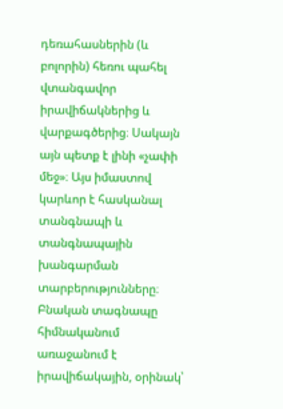դեռահասներին (և բոլորին) հեռու պահել վտանգավոր իրավիճակներից և վարքագծերից։ Սակայն այն պետք է լինի «չափի մեջ»։ Այս իմաստով կարևոր է հասկանալ տանգնապի և տանգնապային խանգարման տարբերությունները։ Բնական տագնապը հիմնականում առաջանում է իրավիճակային, օրինակ՝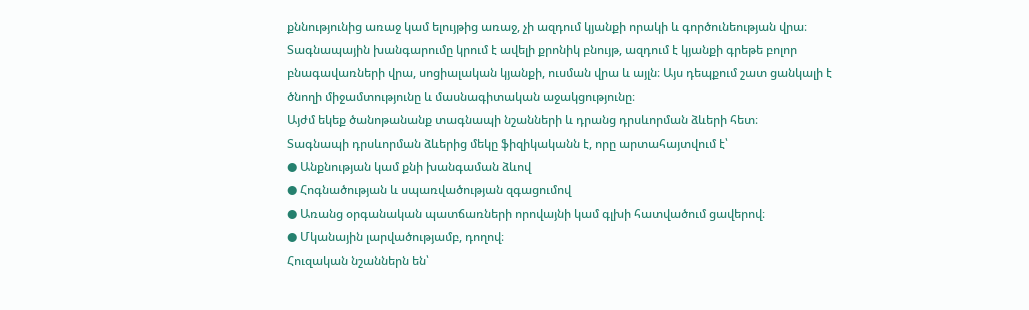քննությունից առաջ կամ ելույթից առաջ, չի ազդում կյանքի որակի և գործունեության վրա։ Տագնապային խանգարումը կրում է ավելի քրոնիկ բնույթ, ազդում է կյանքի գրեթե բոլոր բնագավառների վրա, սոցիալական կյանքի, ուսման վրա և այլն։ Այս դեպքում շատ ցանկալի է ծնողի միջամտությունը և մասնագիտական աջակցությունը։
Այժմ եկեք ծանոթանանք տագնապի նշանների և դրանց դրսևորման ձևերի հետ։
Տագնապի դրսևորման ձևերից մեկը ֆիզիկականն է, որը արտահայտվում է՝
● Անքնության կամ քնի խանգաման ձևով
● Հոգնածության և սպառվածության զգացումով
● Առանց օրգանական պատճառների որովայնի կամ գլխի հատվածում ցավերով։
● Մկանային լարվածությամբ, դողով։
Հուզական նշաններն են՝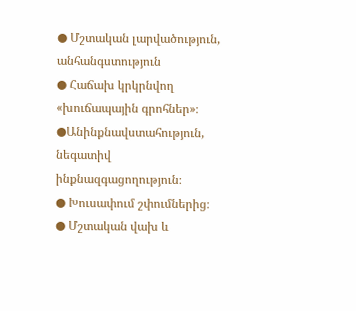● Մշտական լարվածություն, անհանգստություն
● Հաճախ կրկրնվող «խուճապային գրոհներ»։
●Անինքնավստահություն, նեգատիվ ինքնազգացողություն։
● Խուսափում շփումներից։
● Մշտական վախ և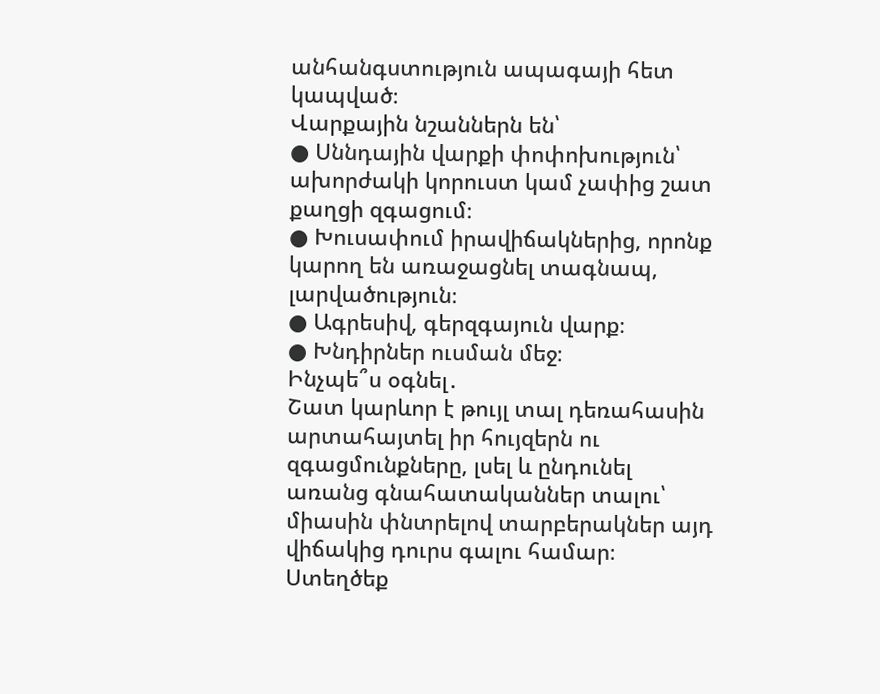անհանգստություն ապագայի հետ կապված։
Վարքային նշաններն են՝
● Սննդային վարքի փոփոխություն՝ ախորժակի կորուստ կամ չափից շատ քաղցի զգացում։
● Խուսափում իրավիճակներից, որոնք կարող են առաջացնել տագնապ, լարվածություն։
● Ագրեսիվ, գերզգայուն վարք։
● Խնդիրներ ուսման մեջ։
Ինչպե՞ս օգնել․
Շատ կարևոր է թույլ տալ դեռահասին արտահայտել իր հույզերն ու զգացմունքները, լսել և ընդունել առանց գնահատականներ տալու՝ միասին փնտրելով տարբերակներ այդ վիճակից դուրս գալու համար։ Ստեղծեք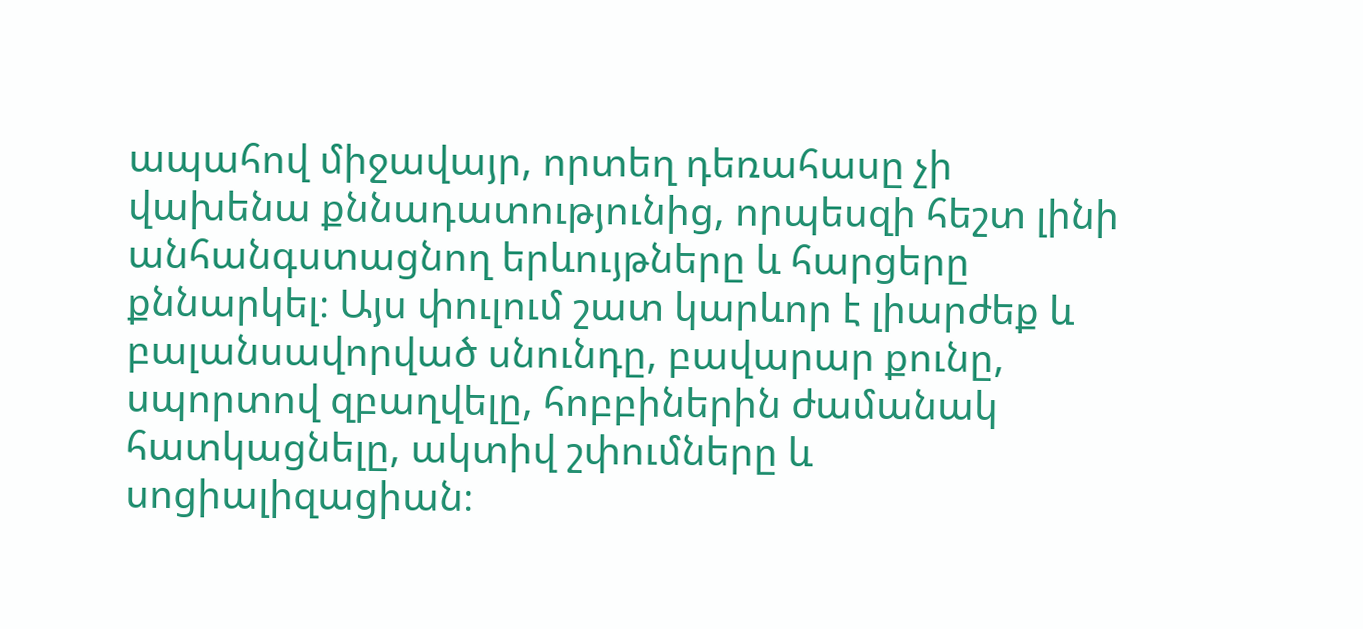ապահով միջավայր, որտեղ դեռահասը չի վախենա քննադատությունից, որպեսզի հեշտ լինի անհանգստացնող երևույթները և հարցերը քննարկել։ Այս փուլում շատ կարևոր է լիարժեք և բալանսավորված սնունդը, բավարար քունը, սպորտով զբաղվելը, հոբբիներին ժամանակ հատկացնելը, ակտիվ շփումները և սոցիալիզացիան։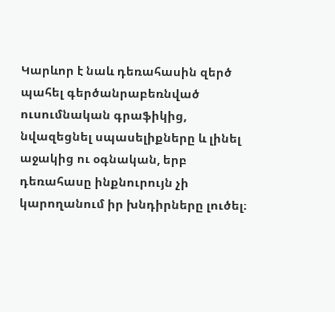Կարևոր է նաև դեռահասին զերծ պահել գերծանրաբեռնված ուսումնական գրաֆիկից, նվազեցնել սպասելիքները և լինել աջակից ու օգնական, երբ դեռահասը ինքնուրույն չի կարողանում իր խնդիրները լուծել։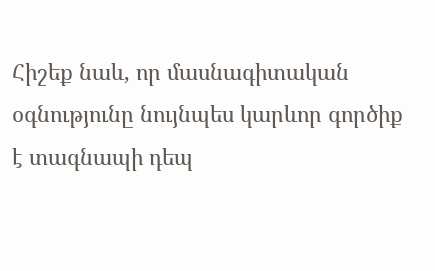Հիշեք նաև, որ մասնագիտական օգնությունը նույնպես կարևոր գործիք է տագնապի դեպ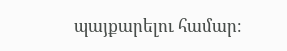պայքարելու համար։